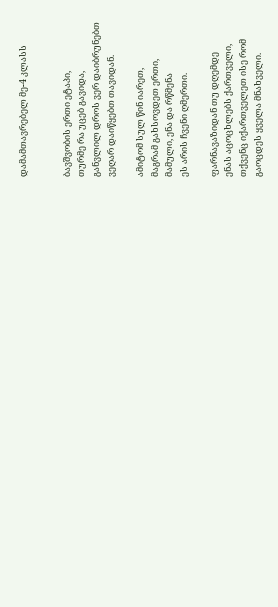დამამთავრებელ მე-4 კლასს


ბავშვობის ერთი ეტაპი,
თურმე რა უცებ გავიდა,
განვლილ დროს ვერ დაიბრუნებთ
ვეღარ დაიწყებთ თავიდან.

ამიტომ სულ წინ იარეთ,
მაგრამ გახსოვდეთ ერთი,
მამული, ენა და რწმენა
ეს არის ჩვენი ღმერთი.

ფარნავაზიდან თუ დღემდე
ენას აცოცხლებს ქართველი,
თქვენც იქართველეთ ისე რომ
გაოცდეს ყველა მნახველი.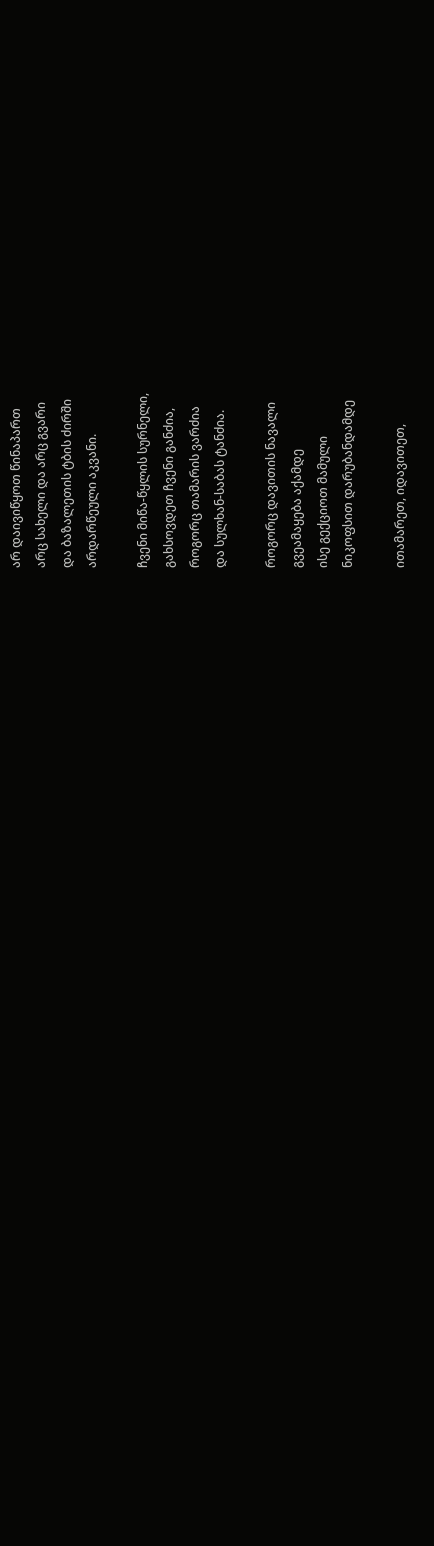არ დაივიწყოთ წინაპართ
არც სახელი და არც გვარი
და ბაზალეთის ტბის ძირში
არდარწეული აკვანი.

ჩვენი მიწა-წყლის სურნელი,
გახსოვდეთ ჩვენი განძია,
როგორც თამარის ვარძია
და სულხან-საბას ტანძია.

როგორც დავითის ნავალი
გვეამაყება აქამდე
ისე გექციოთ მამული
ნიკოფსით დარუბანდამდე

ითამარეთ, იდავითეთ,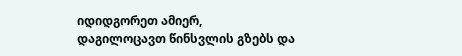იდიდგორეთ ამიერ,
დაგილოცავთ წინსვლის გზებს და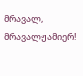მრავალ, მრავალჟამიერ!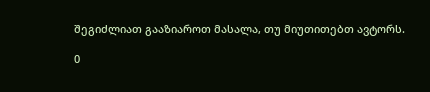შეგიძლიათ გააზიაროთ მასალა, თუ მიუთითებთ ავტორს.

0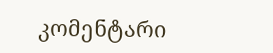კომენტარი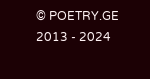© POETRY.GE 2013 - 2024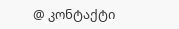@ კონტაქტი